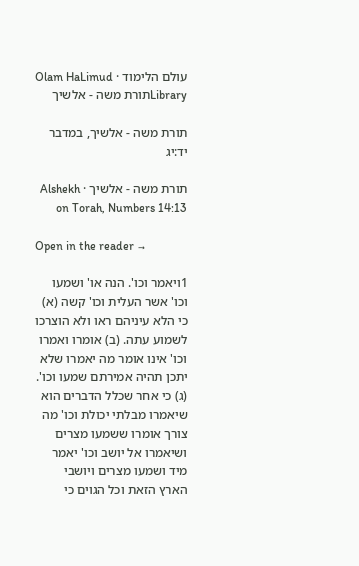עולם הלימוד · Olam HaLimud
Libraryתורת משה - אלשיך

תורת משה - אלשיך, במדבר יד:יג

תורת משה - אלשיך · Alshekh on Torah, Numbers 14:13

Open in the reader →

1ויאמר וכו'. הנה או' ושמעו וכו' אשר העלית וכו' קשה (א) כי הלא עיניהם ראו ולא הוצרכו לשמוע עתה. (ב) אומרו ואמרו וכו' אינו אומר מה יאמרו שלא יתכן תהיה אמירתם שמעו וכו'. (ג) כי אחר שכלל הדברים הוא שיאמרו מבלתי יכולת וכו' מה צורך אומרו ששמעו מצרים ושיאמרו אל יושב וכו' יאמר מיד ושמעו מצרים ויושבי הארץ הזאת וכל הגוים כי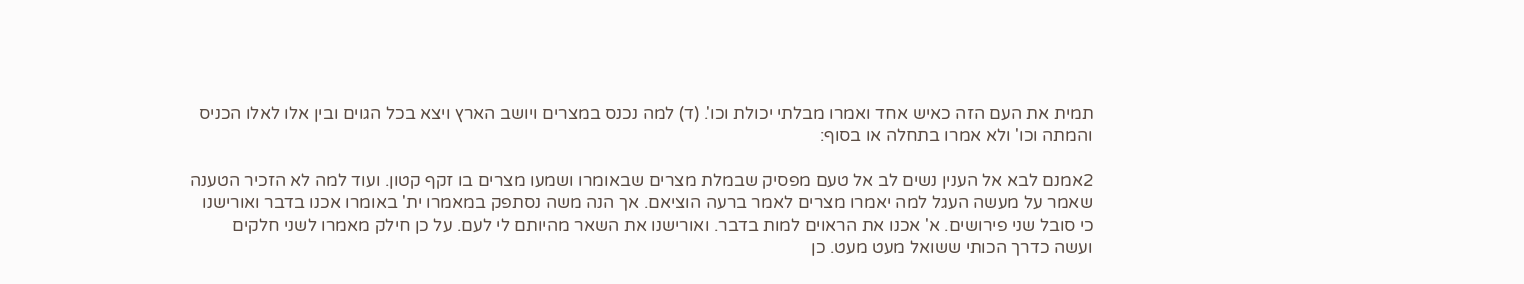תמית את העם הזה כאיש אחד ואמרו מבלתי יכולת וכו'. (ד) למה נכנס במצרים ויושב הארץ ויצא בכל הגוים ובין אלו לאלו הכניס והמתה וכו' ולא אמרו בתחלה או בסוף:

2אמנם לבא אל הענין נשים לב אל טעם מפסיק שבמלת מצרים שבאומרו ושמעו מצרים בו זקף קטון. ועוד למה לא הזכיר הטענה שאמר על מעשה העגל למה יאמרו מצרים לאמר ברעה הוציאם. אך הנה משה נסתפק במאמרו ית' באומרו אכנו בדבר ואורישנו כי סובל שני פירושים. א' אכנו את הראוים למות בדבר. ואורישנו את השאר מהיותם לי לעם. על כן חילק מאמרו לשני חלקים ועשה כדרך הכותי ששואל מעט מעט. כן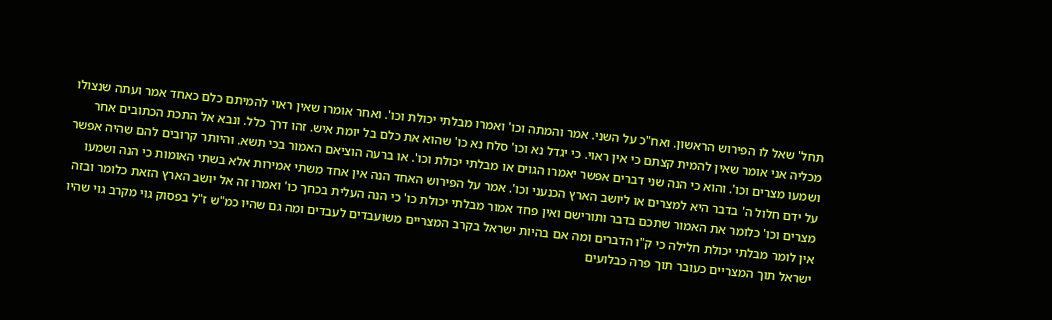תחל' שאל לו הפירוש הראשון. ואח"כ על השני. אמר והמתה וכו' ואמרו מבלתי יכולת וכו'. ואחר אומרו שאין ראוי להמיתם כלם כאחד אמר ועתה שנצולו מכליה אני אומר שאין להמית קצתם כי אין ראוי. כי יגדל נא וכו' סלח נא כו' שהוא את כלם בל יומת איש. זהו דרך כלל. ונבא אל התכת הכתובים אחר ושמעו מצרים וכו'. והוא כי הנה שני דברים אפשר יאמרו הגוים או מבלתי יכולת וכו'. או ברעה הוציאם האמור בכי תשא. והיותר קרובים להם שהיה אפשר על ידם חלול ה' בדבר היא למצרים או ליושב הארץ הכנעני וכו'. אמר על הפירוש האחד הנה אין אחד משתי אמירות אלא בשתי האומות כי הנה ושמעו מצרים וכו' כלומר את האמור שתכם בדבר ותורישם ואין פחד אמור מבלתי יכולת כו' כי הנה העלית בכחך כו' ואמרו זה אל יושב הארץ הזאת כלומר ובזה אין לומר מבלתי יכולת חלילה כי ק"ו הדברים ומה אם בהיות ישראל בקרב המצריים משועבדים לעבדים ומה גם שהיו כמ"ש ז"ל בפסוק גוי מקרב גוי שהיו ישראל תוך המצריים כעובר תוך פרה כבלועים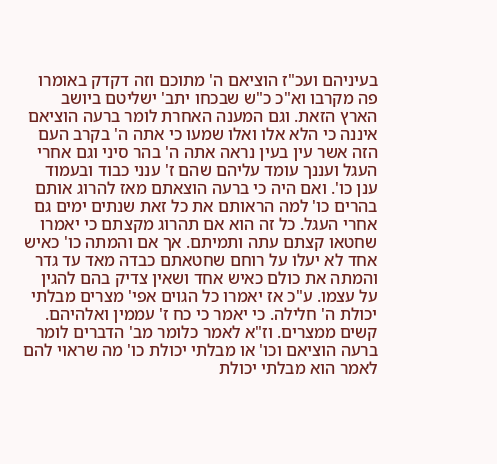בעיניהם ועכ"ז הוציאם ה' מתוכם וזה דקדק באומרו פה מקרבו וא"כ כ"ש שבכחו יתב' ישליטם ביושב הארץ הזאת. וגם המענה האחרת לומר ברעה הוציאם איננה כי הלא אלו ואלו שמעו כי אתה ה' בקרב העם הזה אשר עין בעין נראה אתה ה' בהר סיני וגם אחרי העגל ועננך עומד עליהם שהם ז' ענני כבוד ובעמוד ענן כו'. ואם היה כי ברעה הוצאתם מאז להרוג אותם בהרים כו' למה הראותם את כל זאת שנתים ימים גם אחרי העגל. כל זה הוא אם תהרוג מקצתם כי יאמרו שחטאו קצתם עתה ותמיתם. אך אם והמתה כו' כאיש אחד לא יעלו על רוחם שחטאתם כבדה מאד עד גדר והמתה את כולם כאיש אחד ושאין צדיק בהם להגין על עצמו. ע"כ אז יאמרו כל הגוים אפי' מצרים מבלתי יכולת ה' חלילה. כי יאמר כי כח ז' עממין ואלהיהם. קשים ממצרים. וז"א לאמר כלומר מב' הדברים לומר ברעה הוציאם וכו' או מבלתי יכולת כו' מה שראוי להם לאמר הוא מבלתי יכולת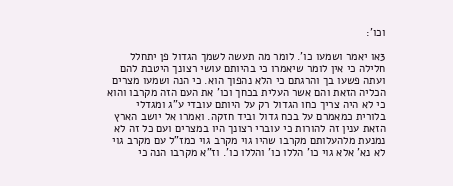וכו':

3או יאמר ושמעו כו'. לומר מה תעשה לשמך הגדול פן יתחלל חלילה כי אין לומר שיאמרו כי בהיותם עושי רצונך היטבת להם ועתה פשעו בך והרגתם כי הלא נהפוך הוא. כי הנה ושמעו מצרים הכליה הזאת והם אשר העלית בכחך וכו' את העם הזה מקרבו והוא כי לא היה צריך כחו הגדול רק על היותם עובדי ע"ג ומגדלי בלורית כמאמרם על בכח גדול וביד חזקה. ואמרו אל יושב הארץ הזאת ענין זה להורות כי עוברי רצונך היו במצרים ועם כל זה לא נמנעת מלהעלותם מקרבו שהיו גוי מקרב גוי כמז"ל עם מקרב גוי לא נא' אלא גוי כו' הללו כו' והללו כו'. וז"א מקרבו הנה כי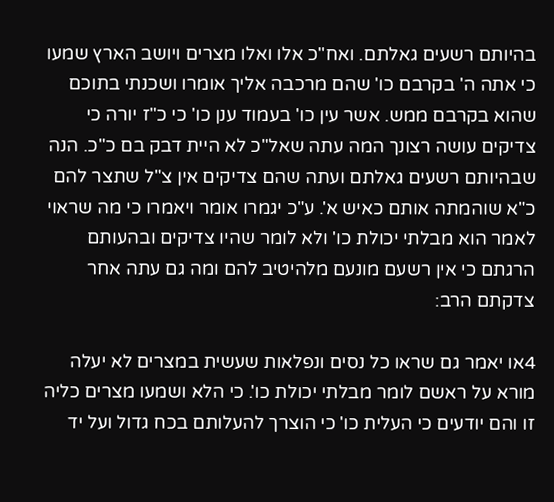בהיותם רשעים גאלתם. ואח"כ אלו ואלו מצרים ויושב הארץ שמעו כי אתה ה' בקרבם כו' שהם מרכבה אליך אומרו ושכנתי בתוכם שהוא בקרבם ממש. אשר עין כו' בעמוד ענן כו' כי כ"ז יורה כי צדיקים עושה רצונך המה עתה שאל"כ לא היית דבק בם כ"כ. הנה שבהיותם רשעים גאלתם ועתה שהם צדיקים אין צ"ל שתצר להם כ"א שוהמתה אותם כאיש א'. ע"כ יגמרו אומר ויאמרו כי מה שראוי לאמר הוא מבלתי יכולת כו' ולא לומר שהיו צדיקים ובהעותם הרגתם כי אין רשעם מונעם מלהיטיב להם ומה גם עתה אחר צדקתם הרב:

4או יאמר גם שראו כל נסים ונפלאות שעשית במצרים לא יעלה מורא על ראשם לומר מבלתי יכולת כו'. כי הלא ושמעו מצרים כליה זו והם יודעים כי העלית כו' כי הוצרך להעלותם בכח גדול ועל יד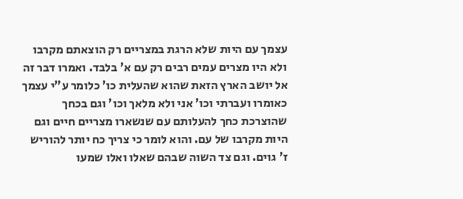עצמך עם היות שלא הרגת במצריים רק הוצאתם מקרבו ולא היו מצרים עמים רבים רק עם א' בלבד. ואמרו דבר זה אל יושב הארץ הזאת שהוא שהעלית כו' כלומר ע"י עצמך כאומרו ועברתי וכו' אני ולא מלאך וכו' וגם בכחך שהוצרכת כחך להעלותם עם שנשארו מצריים חיים וגם היות מקרבו של עם. והוא לומר כי צריך כח יותר להוריש ז' גוים. וגם צד השוה שבהם שאלו ואלו שמעו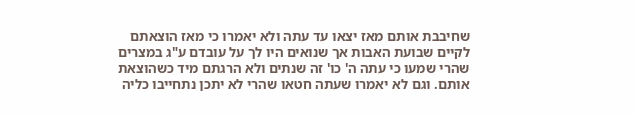שחיבבת אותם מאז יצאו עד עתה ולא יאמרו כי מאז הוצאתם לקיים שבועת האבות אך שנואים היו לך על עובדם ע"ג במצרים שהרי שמעו כי עתה ה' כו' זה שנתים ולא הרגתם מיד כשהוצאת אותם. וגם לא יאמרו שעתה חטאו שהרי לא יתכן נתחייבו כליה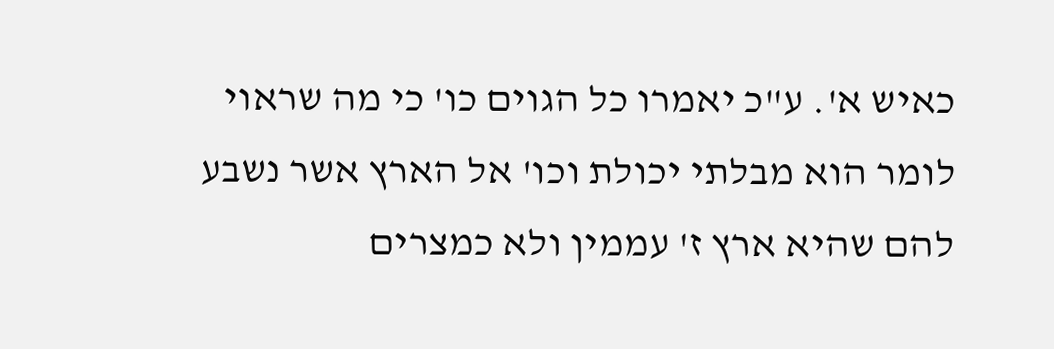כאיש א'. ע"כ יאמרו כל הגוים כו' כי מה שראוי לומר הוא מבלתי יכולת וכו' אל הארץ אשר נשבע להם שהיא ארץ ז' עממין ולא כמצרים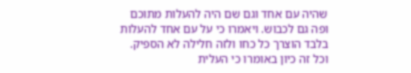שהיה עם אחד וגם שם היה להעלות מתוכם ופה גם לכבוש. ויאמרו כי על עם אחד להעלות בלבד הוצרך כל כחו ולזה חלילה לא הספיק. וכל זה כיון באומרו כי העלית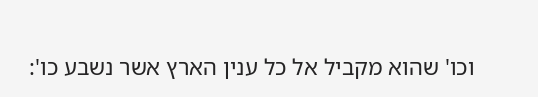וכו' שהוא מקביל אל כל ענין הארץ אשר נשבע כו':